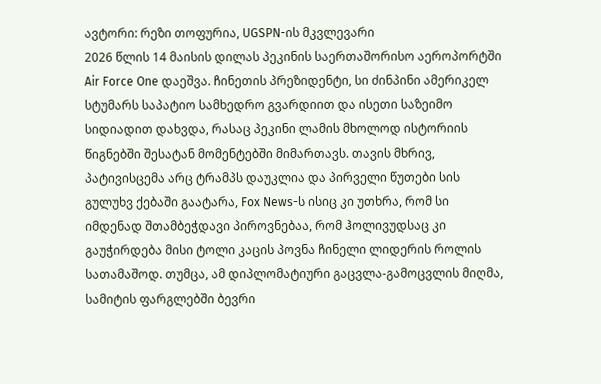ავტორი: რეზი თოფურია, UGSPN-ის მკვლევარი
2026 წლის 14 მაისის დილას პეკინის საერთაშორისო აეროპორტში Air Force One დაეშვა. ჩინეთის პრეზიდენტი, სი ძინპინი ამერიკელ სტუმარს საპატიო სამხედრო გვარდიით და ისეთი საზეიმო სიდიადით დახვდა, რასაც პეკინი ლამის მხოლოდ ისტორიის წიგნებში შესატან მომენტებში მიმართავს. თავის მხრივ, პატივისცემა არც ტრამპს დაუკლია და პირველი წუთები სის გულუხვ ქებაში გაატარა, Fox News-ს ისიც კი უთხრა, რომ სი იმდენად შთამბეჭდავი პიროვნებაა, რომ ჰოლივუდსაც კი გაუჭირდება მისი ტოლი კაცის პოვნა ჩინელი ლიდერის როლის სათამაშოდ. თუმცა, ამ დიპლომატიური გაცვლა-გამოცვლის მიღმა, სამიტის ფარგლებში ბევრი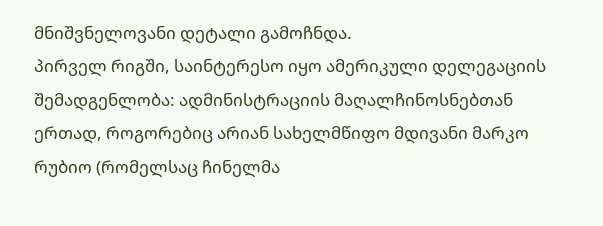მნიშვნელოვანი დეტალი გამოჩნდა.
პირველ რიგში, საინტერესო იყო ამერიკული დელეგაციის შემადგენლობა: ადმინისტრაციის მაღალჩინოსნებთან ერთად, როგორებიც არიან სახელმწიფო მდივანი მარკო რუბიო (რომელსაც ჩინელმა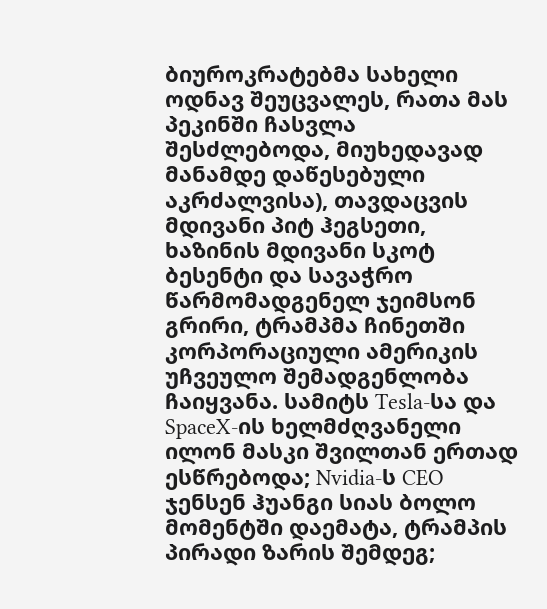ბიუროკრატებმა სახელი ოდნავ შეუცვალეს, რათა მას პეკინში ჩასვლა შესძლებოდა, მიუხედავად მანამდე დაწესებული აკრძალვისა), თავდაცვის მდივანი პიტ ჰეგსეთი, ხაზინის მდივანი სკოტ ბესენტი და სავაჭრო წარმომადგენელ ჯეიმსონ გრირი, ტრამპმა ჩინეთში კორპორაციული ამერიკის უჩვეულო შემადგენლობა ჩაიყვანა. სამიტს Tesla-სა და SpaceX-ის ხელმძღვანელი ილონ მასკი შვილთან ერთად ესწრებოდა; Nvidia-ს CEO ჯენსენ ჰუანგი სიას ბოლო მომენტში დაემატა, ტრამპის პირადი ზარის შემდეგ;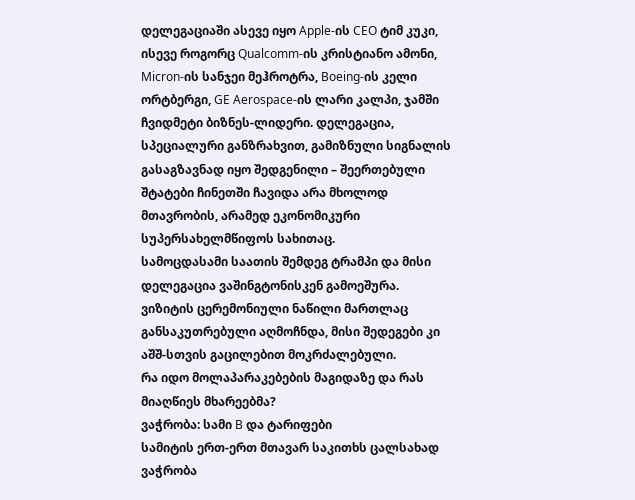დელეგაციაში ასევე იყო Apple-ის CEO ტიმ კუკი, ისევე როგორც Qualcomm-ის კრისტიანო ამონი, Micron-ის სანჯეი მეჰროტრა, Boeing-ის კელი ორტბერგი, GE Aerospace-ის ლარი კალპი, ჯამში ჩვიდმეტი ბიზნეს-ლიდერი. დელეგაცია, სპეციალური განზრახვით, გამიზნული სიგნალის გასაგზავნად იყო შედგენილი – შეერთებული შტატები ჩინეთში ჩავიდა არა მხოლოდ მთავრობის, არამედ ეკონომიკური სუპერსახელმწიფოს სახითაც.
სამოცდასამი საათის შემდეგ ტრამპი და მისი დელეგაცია ვაშინგტონისკენ გამოეშურა. ვიზიტის ცერემონიული ნაწილი მართლაც განსაკუთრებული აღმოჩნდა, მისი შედეგები კი აშშ-სთვის გაცილებით მოკრძალებული.
რა იდო მოლაპარაკებების მაგიდაზე და რას მიაღწიეს მხარეებმა?
ვაჭრობა: სამი B და ტარიფები
სამიტის ერთ-ერთ მთავარ საკითხს ცალსახად ვაჭრობა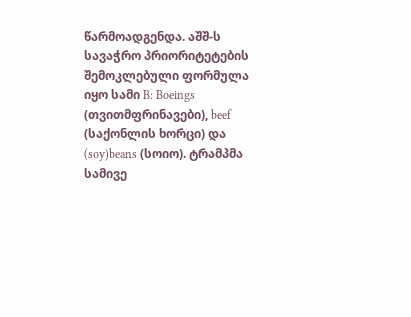წარმოადგენდა. აშშ-ს სავაჭრო პრიორიტეტების შემოკლებული ფორმულა იყო სამი B: Boeings (თვითმფრინავები), beef (საქონლის ხორცი) და (soy)beans (სოიო). ტრამპმა სამივე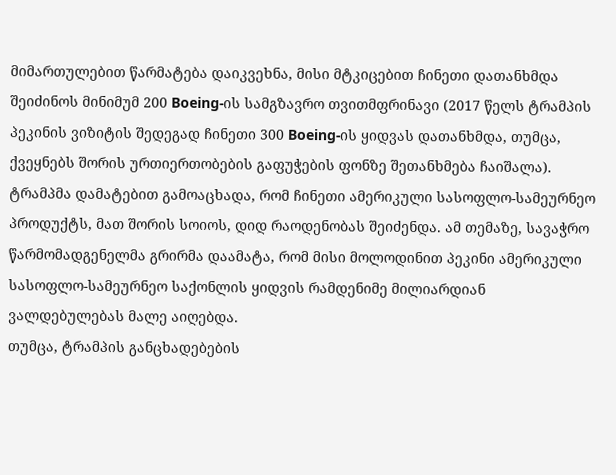მიმართულებით წარმატება დაიკვეხნა, მისი მტკიცებით ჩინეთი დათანხმდა შეიძინოს მინიმუმ 200 Boeing-ის სამგზავრო თვითმფრინავი (2017 წელს ტრამპის პეკინის ვიზიტის შედეგად ჩინეთი 300 Boeing-ის ყიდვას დათანხმდა, თუმცა, ქვეყნებს შორის ურთიერთობების გაფუჭების ფონზე შეთანხმება ჩაიშალა). ტრამპმა დამატებით გამოაცხადა, რომ ჩინეთი ამერიკული სასოფლო-სამეურნეო პროდუქტს, მათ შორის სოიოს, დიდ რაოდენობას შეიძენდა. ამ თემაზე, სავაჭრო წარმომადგენელმა გრირმა დაამატა, რომ მისი მოლოდინით პეკინი ამერიკული სასოფლო-სამეურნეო საქონლის ყიდვის რამდენიმე მილიარდიან ვალდებულებას მალე აიღებდა.
თუმცა, ტრამპის განცხადებების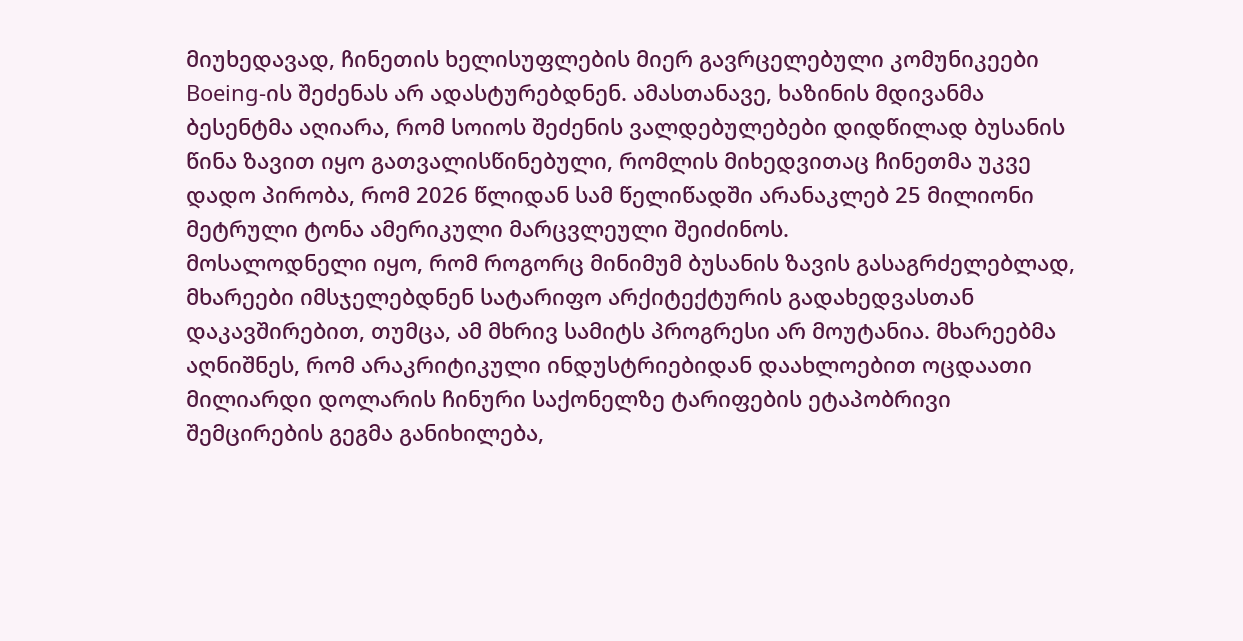მიუხედავად, ჩინეთის ხელისუფლების მიერ გავრცელებული კომუნიკეები Boeing-ის შეძენას არ ადასტურებდნენ. ამასთანავე, ხაზინის მდივანმა ბესენტმა აღიარა, რომ სოიოს შეძენის ვალდებულებები დიდწილად ბუსანის წინა ზავით იყო გათვალისწინებული, რომლის მიხედვითაც ჩინეთმა უკვე დადო პირობა, რომ 2026 წლიდან სამ წელიწადში არანაკლებ 25 მილიონი მეტრული ტონა ამერიკული მარცვლეული შეიძინოს.
მოსალოდნელი იყო, რომ როგორც მინიმუმ ბუსანის ზავის გასაგრძელებლად, მხარეები იმსჯელებდნენ სატარიფო არქიტექტურის გადახედვასთან დაკავშირებით, თუმცა, ამ მხრივ სამიტს პროგრესი არ მოუტანია. მხარეებმა აღნიშნეს, რომ არაკრიტიკული ინდუსტრიებიდან დაახლოებით ოცდაათი მილიარდი დოლარის ჩინური საქონელზე ტარიფების ეტაპობრივი შემცირების გეგმა განიხილება,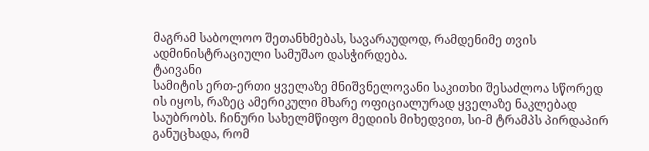მაგრამ საბოლოო შეთანხმებას, სავარაუდოდ, რამდენიმე თვის ადმინისტრაციული სამუშაო დასჭირდება.
ტაივანი
სამიტის ერთ-ერთი ყველაზე მნიშვნელოვანი საკითხი შესაძლოა სწორედ ის იყოს, რაზეც ამერიკული მხარე ოფიციალურად ყველაზე ნაკლებად საუბრობს. ჩინური სახელმწიფო მედიის მიხედვით, სი-მ ტრამპს პირდაპირ განუცხადა, რომ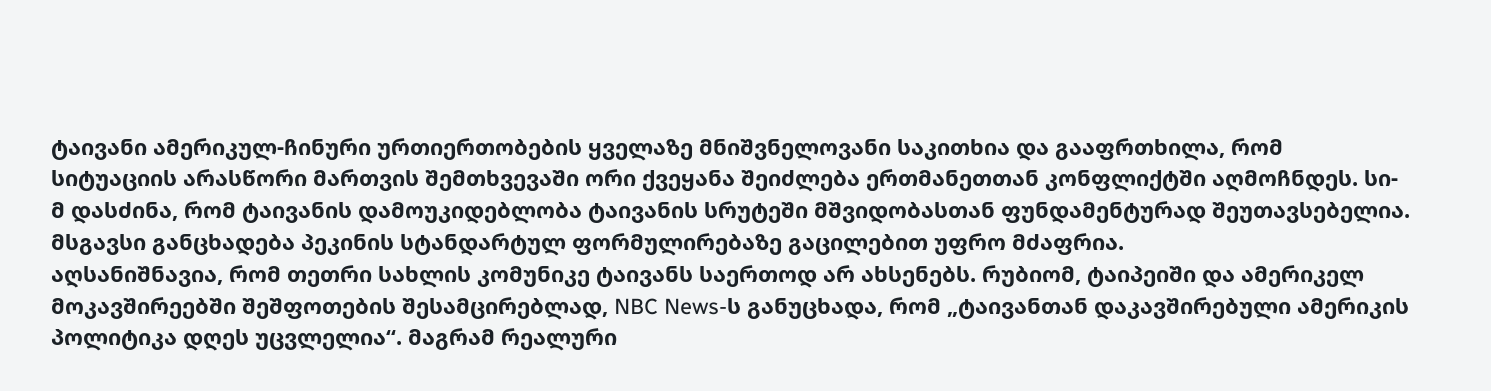ტაივანი ამერიკულ-ჩინური ურთიერთობების ყველაზე მნიშვნელოვანი საკითხია და გააფრთხილა, რომ სიტუაციის არასწორი მართვის შემთხვევაში ორი ქვეყანა შეიძლება ერთმანეთთან კონფლიქტში აღმოჩნდეს. სი-მ დასძინა, რომ ტაივანის დამოუკიდებლობა ტაივანის სრუტეში მშვიდობასთან ფუნდამენტურად შეუთავსებელია. მსგავსი განცხადება პეკინის სტანდარტულ ფორმულირებაზე გაცილებით უფრო მძაფრია.
აღსანიშნავია, რომ თეთრი სახლის კომუნიკე ტაივანს საერთოდ არ ახსენებს. რუბიომ, ტაიპეიში და ამერიკელ მოკავშირეებში შეშფოთების შესამცირებლად, NBC News-ს განუცხადა, რომ „ტაივანთან დაკავშირებული ამერიკის პოლიტიკა დღეს უცვლელია“. მაგრამ რეალური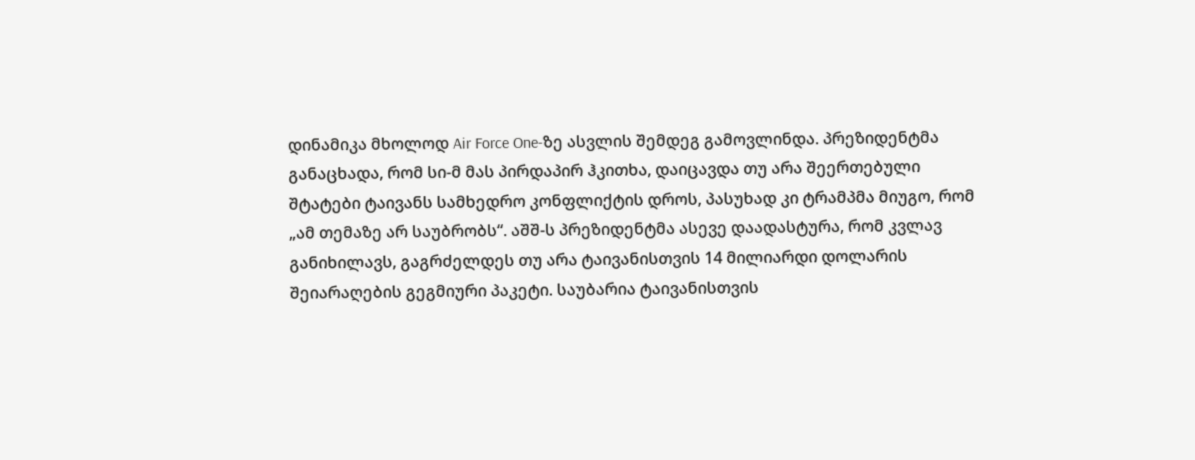დინამიკა მხოლოდ Air Force One-ზე ასვლის შემდეგ გამოვლინდა. პრეზიდენტმა განაცხადა, რომ სი-მ მას პირდაპირ ჰკითხა, დაიცავდა თუ არა შეერთებული შტატები ტაივანს სამხედრო კონფლიქტის დროს, პასუხად კი ტრამპმა მიუგო, რომ „ამ თემაზე არ საუბრობს“. აშშ-ს პრეზიდენტმა ასევე დაადასტურა, რომ კვლავ განიხილავს, გაგრძელდეს თუ არა ტაივანისთვის 14 მილიარდი დოლარის შეიარაღების გეგმიური პაკეტი. საუბარია ტაივანისთვის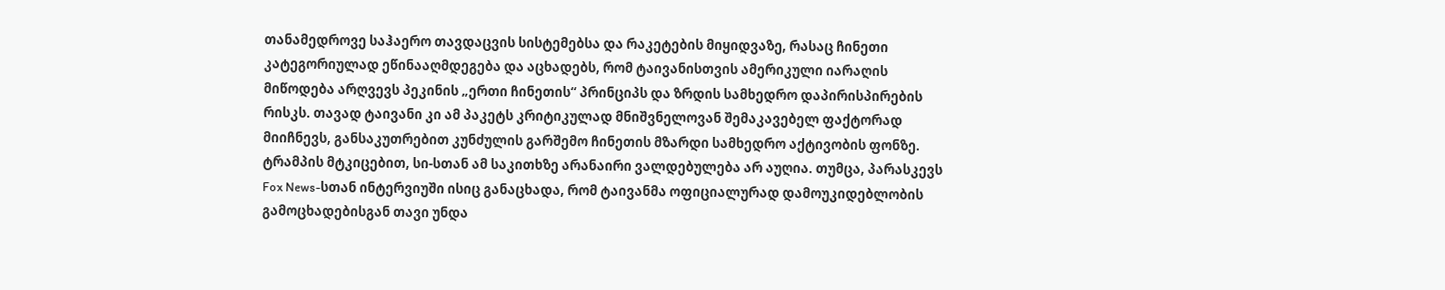თანამედროვე საჰაერო თავდაცვის სისტემებსა და რაკეტების მიყიდვაზე, რასაც ჩინეთი კატეგორიულად ეწინააღმდეგება და აცხადებს, რომ ტაივანისთვის ამერიკული იარაღის მიწოდება არღვევს პეკინის „ერთი ჩინეთის“ პრინციპს და ზრდის სამხედრო დაპირისპირების რისკს. თავად ტაივანი კი ამ პაკეტს კრიტიკულად მნიშვნელოვან შემაკავებელ ფაქტორად მიიჩნევს, განსაკუთრებით კუნძულის გარშემო ჩინეთის მზარდი სამხედრო აქტივობის ფონზე. ტრამპის მტკიცებით, სი-სთან ამ საკითხზე არანაირი ვალდებულება არ აუღია. თუმცა, პარასკევს Fox News-სთან ინტერვიუში ისიც განაცხადა, რომ ტაივანმა ოფიციალურად დამოუკიდებლობის გამოცხადებისგან თავი უნდა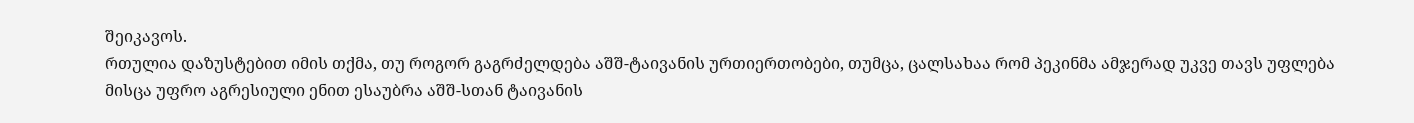შეიკავოს.
რთულია დაზუსტებით იმის თქმა, თუ როგორ გაგრძელდება აშშ-ტაივანის ურთიერთობები, თუმცა, ცალსახაა რომ პეკინმა ამჯერად უკვე თავს უფლება მისცა უფრო აგრესიული ენით ესაუბრა აშშ-სთან ტაივანის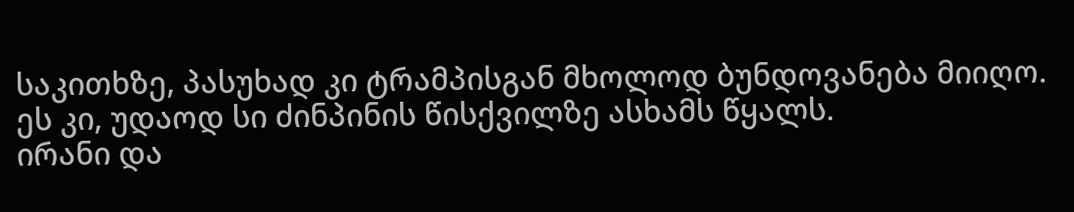საკითხზე, პასუხად კი ტრამპისგან მხოლოდ ბუნდოვანება მიიღო. ეს კი, უდაოდ სი ძინპინის წისქვილზე ასხამს წყალს.
ირანი და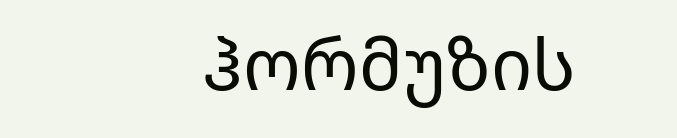ჰორმუზის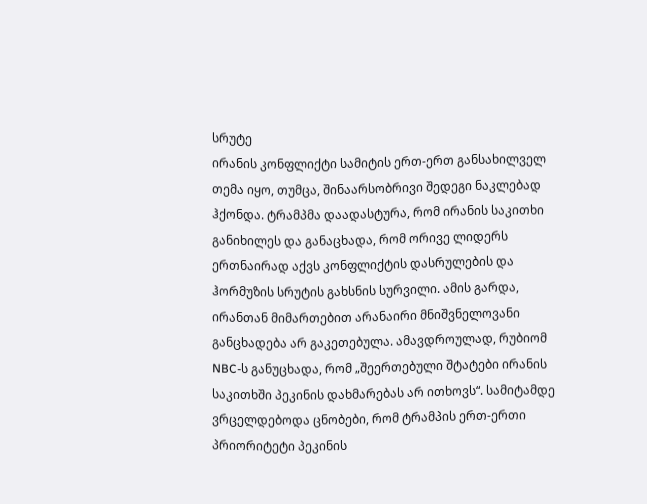სრუტე
ირანის კონფლიქტი სამიტის ერთ-ერთ განსახილველ თემა იყო, თუმცა, შინაარსობრივი შედეგი ნაკლებად ჰქონდა. ტრამპმა დაადასტურა, რომ ირანის საკითხი განიხილეს და განაცხადა, რომ ორივე ლიდერს ერთნაირად აქვს კონფლიქტის დასრულების და ჰორმუზის სრუტის გახსნის სურვილი. ამის გარდა, ირანთან მიმართებით არანაირი მნიშვნელოვანი განცხადება არ გაკეთებულა. ამავდროულად, რუბიომ NBC-ს განუცხადა, რომ „შეერთებული შტატები ირანის საკითხში პეკინის დახმარებას არ ითხოვს“. სამიტამდე ვრცელდებოდა ცნობები, რომ ტრამპის ერთ-ერთი პრიორიტეტი პეკინის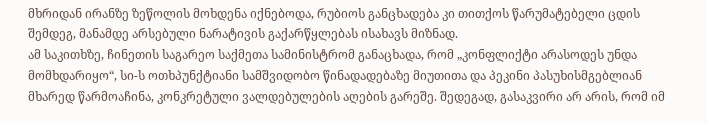მხრიდან ირანზე ზეწოლის მოხდენა იქნებოდა, რუბიოს განცხადება კი თითქოს წარუმატებელი ცდის შემდეგ, მანამდე არსებული ნარატივის გაქარწყლებას ისახავს მიზნად.
ამ საკითხზე, ჩინეთის საგარეო საქმეთა სამინისტრომ განაცხადა, რომ „კონფლიქტი არასოდეს უნდა მომხდარიყო“, სი-ს ოთხპუნქტიანი სამშვიდობო წინადადებაზე მიუთითა და პეკინი პასუხისმგებლიან მხარედ წარმოაჩინა, კონკრეტული ვალდებულების აღების გარეშე. შედეგად, გასაკვირი არ არის, რომ იმ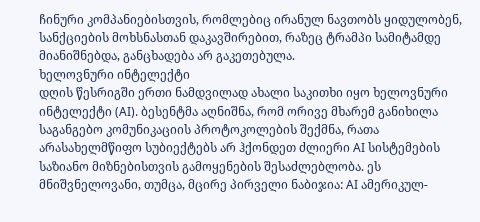ჩინური კომპანიებისთვის, რომლებიც ირანულ ნავთობს ყიდულობენ, სანქციების მოხსნასთან დაკავშირებით, რაზეც ტრამპი სამიტამდე მიანიშნებდა, განცხადება არ გაკეთებულა.
ხელოვნური ინტელექტი
დღის წესრიგში ერთი ნამდვილად ახალი საკითხი იყო ხელოვნური ინტელექტი (AI). ბესენტმა აღნიშნა, რომ ორივე მხარემ განიხილა საგანგებო კომუნიკაციის პროტოკოლების შექმნა, რათა არასახელმწიფო სუბიექტებს არ ჰქონდეთ ძლიერი AI სისტემების საზიანო მიზნებისთვის გამოყენების შესაძლებლობა. ეს მნიშვნელოვანი, თუმცა, მცირე პირველი ნაბიჯია: AI ამერიკულ-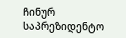ჩინურ საპრეზიდენტო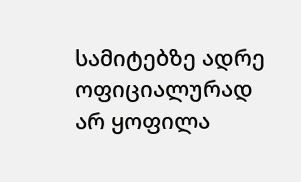სამიტებზე ადრე ოფიციალურად არ ყოფილა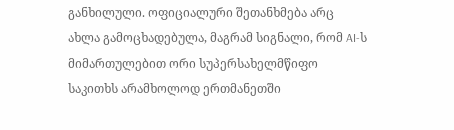განხილული. ოფიციალური შეთანხმება არც ახლა გამოცხადებულა, მაგრამ სიგნალი, რომ AI-ს მიმართულებით ორი სუპერსახელმწიფო საკითხს არამხოლოდ ერთმანეთში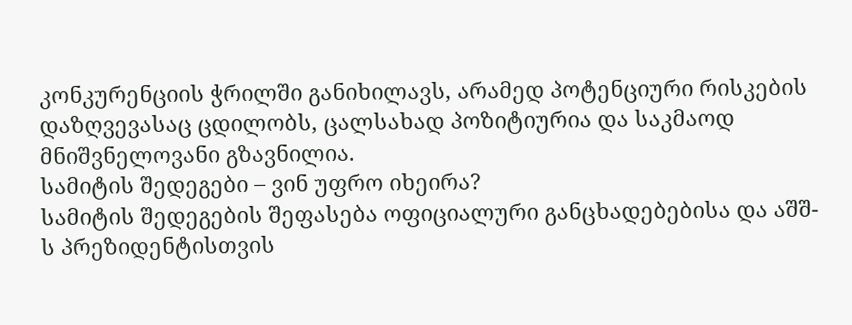კონკურენციის ჭრილში განიხილავს, არამედ პოტენციური რისკების დაზღვევასაც ცდილობს, ცალსახად პოზიტიურია და საკმაოდ მნიშვნელოვანი გზავნილია.
სამიტის შედეგები – ვინ უფრო იხეირა?
სამიტის შედეგების შეფასება ოფიციალური განცხადებებისა და აშშ-ს პრეზიდენტისთვის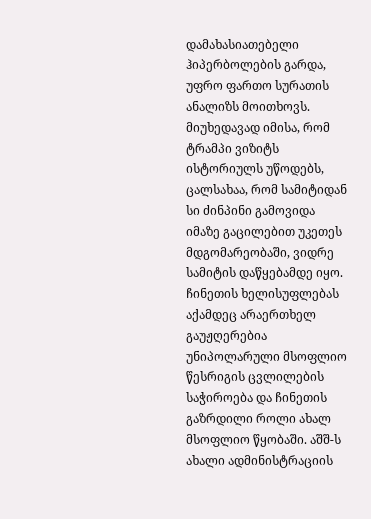დამახასიათებელი ჰიპერბოლების გარდა, უფრო ფართო სურათის ანალიზს მოითხოვს. მიუხედავად იმისა, რომ ტრამპი ვიზიტს ისტორიულს უწოდებს, ცალსახაა, რომ სამიტიდან სი ძინპინი გამოვიდა იმაზე გაცილებით უკეთეს მდგომარეობაში, ვიდრე სამიტის დაწყებამდე იყო.
ჩინეთის ხელისუფლებას აქამდეც არაერთხელ გაუჟღერებია უნიპოლარული მსოფლიო წესრიგის ცვლილების საჭიროება და ჩინეთის გაზრდილი როლი ახალ მსოფლიო წყობაში. აშშ-ს ახალი ადმინისტრაციის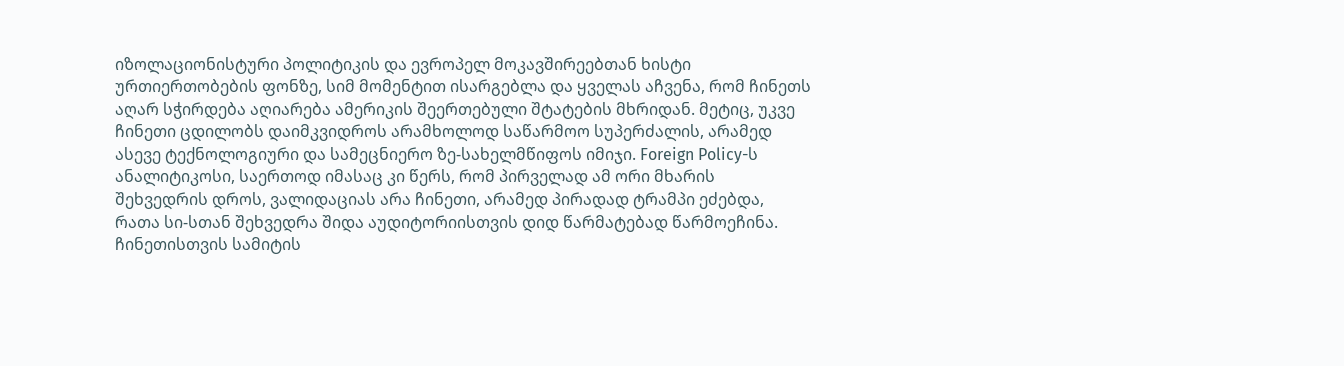იზოლაციონისტური პოლიტიკის და ევროპელ მოკავშირეებთან ხისტი ურთიერთობების ფონზე, სიმ მომენტით ისარგებლა და ყველას აჩვენა, რომ ჩინეთს აღარ სჭირდება აღიარება ამერიკის შეერთებული შტატების მხრიდან. მეტიც, უკვე ჩინეთი ცდილობს დაიმკვიდროს არამხოლოდ საწარმოო სუპერძალის, არამედ ასევე ტექნოლოგიური და სამეცნიერო ზე-სახელმწიფოს იმიჯი. Foreign Policy-ს ანალიტიკოსი, საერთოდ იმასაც კი წერს, რომ პირველად ამ ორი მხარის შეხვედრის დროს, ვალიდაციას არა ჩინეთი, არამედ პირადად ტრამპი ეძებდა, რათა სი-სთან შეხვედრა შიდა აუდიტორიისთვის დიდ წარმატებად წარმოეჩინა.
ჩინეთისთვის სამიტის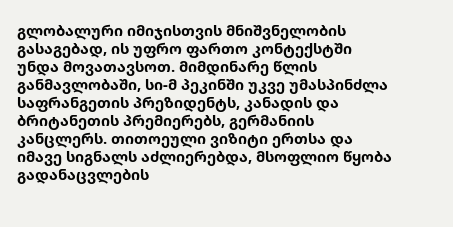გლობალური იმიჯისთვის მნიშვნელობის გასაგებად, ის უფრო ფართო კონტექსტში უნდა მოვათავსოთ. მიმდინარე წლის განმავლობაში, სი-მ პეკინში უკვე უმასპინძლა საფრანგეთის პრეზიდენტს, კანადის და ბრიტანეთის პრემიერებს, გერმანიის კანცლერს. თითოეული ვიზიტი ერთსა და იმავე სიგნალს აძლიერებდა, მსოფლიო წყობა გადანაცვლების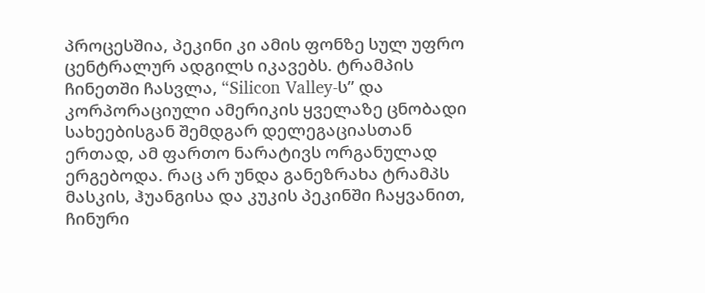პროცესშია, პეკინი კი ამის ფონზე სულ უფრო ცენტრალურ ადგილს იკავებს. ტრამპის ჩინეთში ჩასვლა, “Silicon Valley-ს” და კორპორაციული ამერიკის ყველაზე ცნობადი სახეებისგან შემდგარ დელეგაციასთან ერთად, ამ ფართო ნარატივს ორგანულად ერგებოდა. რაც არ უნდა განეზრახა ტრამპს მასკის, ჰუანგისა და კუკის პეკინში ჩაყვანით, ჩინური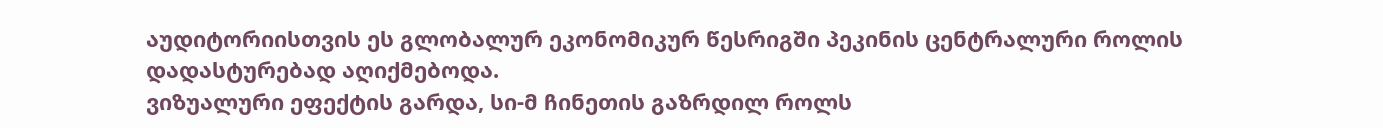აუდიტორიისთვის ეს გლობალურ ეკონომიკურ წესრიგში პეკინის ცენტრალური როლის დადასტურებად აღიქმებოდა.
ვიზუალური ეფექტის გარდა, სი-მ ჩინეთის გაზრდილ როლს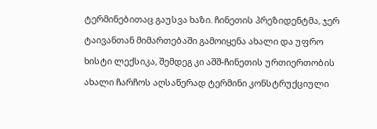ტერმინებითაც გაუსვა ხაზი. ჩინეთის პრეზიდენტმა, ჯერ ტაივანთან მიმართებაში გამოიყენა ახალი და უფრო ხისტი ლექსიკა, შემდეგ კი აშშ-ჩინეთის ურთიერთობის ახალი ჩარჩოს აღსაწერად ტერმინი კონსტრუქციული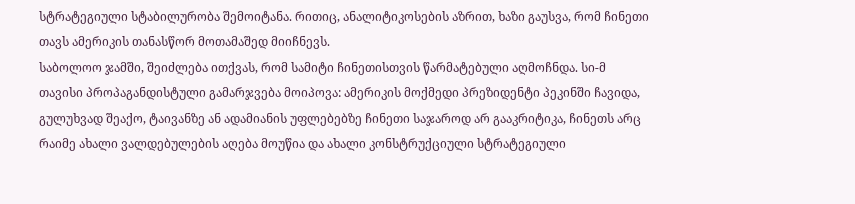სტრატეგიული სტაბილურობა შემოიტანა. რითიც, ანალიტიკოსების აზრით, ხაზი გაუსვა, რომ ჩინეთი თავს ამერიკის თანასწორ მოთამაშედ მიიჩნევს.
საბოლოო ჯამში, შეიძლება ითქვას, რომ სამიტი ჩინეთისთვის წარმატებული აღმოჩნდა. სი-მ თავისი პროპაგანდისტული გამარჯვება მოიპოვა: ამერიკის მოქმედი პრეზიდენტი პეკინში ჩავიდა, გულუხვად შეაქო, ტაივანზე ან ადამიანის უფლებებზე ჩინეთი საჯაროდ არ გააკრიტიკა, ჩინეთს არც რაიმე ახალი ვალდებულების აღება მოუწია და ახალი კონსტრუქციული სტრატეგიული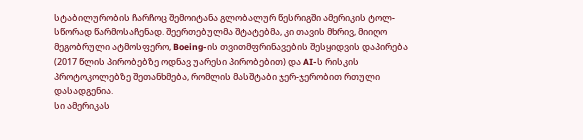სტაბილურობის ჩარჩოც შემოიტანა გლობალურ წესრიგში ამერიკის ტოლ-სწორად წარმოსაჩენად. შეერთებულმა შტატებმა, კი თავის მხრივ, მიიღო მეგობრული ატმოსფერო, Boeing-ის თვითმფრინავების შესყიდვის დაპირება (2017 წლის პირობებზე ოდნავ უარესი პირობებით) და AI-ს რისკის პროტოკოლებზე შეთანხმება, რომლის მასშტაბი ჯერ-ჯერობით რთული დასადგენია.
სი ამერიკას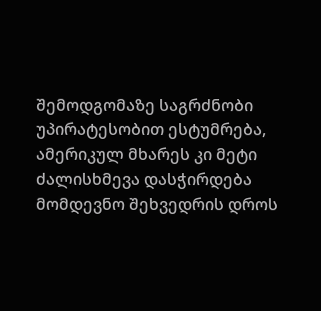შემოდგომაზე საგრძნობი უპირატესობით ესტუმრება, ამერიკულ მხარეს კი მეტი ძალისხმევა დასჭირდება მომდევნო შეხვედრის დროს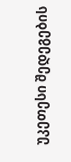უკეთესი შედეგების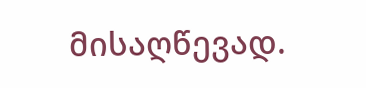მისაღწევად.